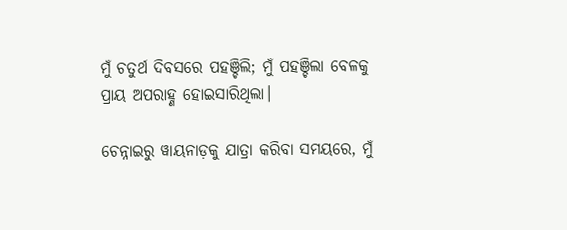ମୁଁ ଚତୁର୍ଥ ଦିବସରେ ପହଞ୍ଚିଲି; ମୁଁ ପହଞ୍ଚିଲା ବେଳକୁ ପ୍ରାୟ ଅପରାହ୍ଣ ହୋଇସାରିଥିଲା।

ଚେନ୍ନାଇରୁ ୱାୟନାଡ଼କୁ ଯାତ୍ରା କରିବା ସମୟରେ, ମୁଁ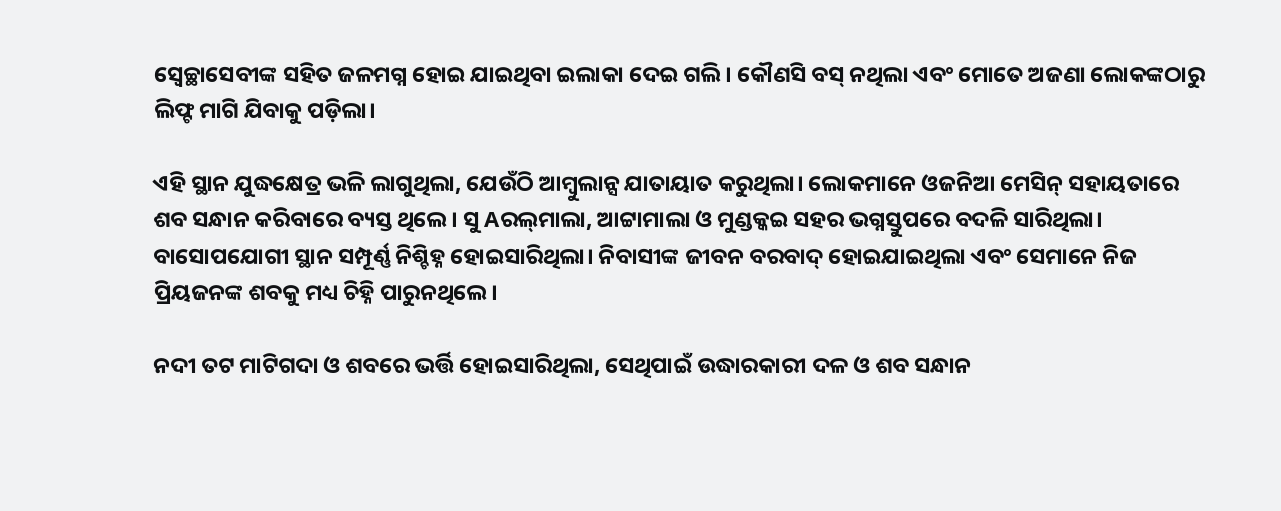ସ୍ୱେଚ୍ଛାସେବୀଙ୍କ ସହିତ ଜଳମଗ୍ନ ହୋଇ ଯାଇଥିବା ଇଲାକା ଦେଇ ଗଲି। କୌଣସି ବସ୍‌ ନଥିଲା ଏବଂ ମୋତେ ଅଜଣା ଲୋକଙ୍କଠାରୁ ଲିଫ୍ଟ ମାଗି ଯିବାକୁ ପଡ଼ିଲା।

ଏହି ସ୍ଥାନ ଯୁଦ୍ଧକ୍ଷେତ୍ର ଭଳି ଲାଗୁଥିଲା, ଯେଉଁଠି ଆମ୍ବୁଲାନ୍ସ ଯାତାୟାତ କରୁଥିଲା। ଲୋକମାନେ ଓଜନିଆ ମେସିନ୍‌ ସହାୟତାରେ ଶବ ସନ୍ଧାନ କରିବାରେ ବ୍ୟସ୍ତ ଥିଲେ। ସୁ Aରଲ୍‌ମାଲା, ଆଟ୍ଟାମାଲା ଓ ମୁଣ୍ଡକ୍କଇ ସହର ଭଗ୍ନସ୍ତୁପରେ ବଦଳି ସାରିଥିଲା। ବାସୋପଯୋଗୀ ସ୍ଥାନ ସମ୍ପୂର୍ଣ୍ଣ ନିଶ୍ଚିହ୍ନ ହୋଇସାରିଥିଲା। ନିବାସୀଙ୍କ ଜୀବନ ବରବାଦ୍‌ ହୋଇଯାଇଥିଲା ଏବଂ ସେମାନେ ନିଜ ପ୍ରିୟଜନଙ୍କ ଶବକୁ ମଧ୍ୟ ଚିହ୍ନି ପାରୁନଥିଲେ।

ନଦୀ ତଟ ମାଟିଗଦା ଓ ଶବରେ ଭର୍ତ୍ତି ହୋଇସାରିଥିଲା, ସେଥିପାଇଁ ଉଦ୍ଧାରକାରୀ ଦଳ ଓ ଶବ ସନ୍ଧାନ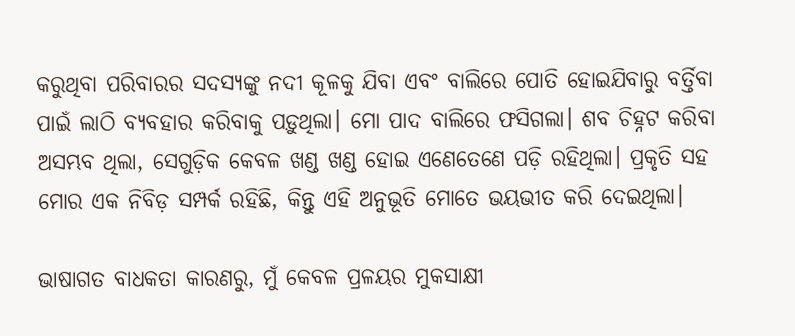କରୁଥିବା ପରିବାରର ସଦସ୍ୟଙ୍କୁ ନଦୀ କୂଳକୁ ଯିବା ଏବଂ ବାଲିରେ ପୋତି ହୋଇଯିବାରୁ ବର୍ତ୍ତିବା ପାଇଁ ଲାଠି ବ୍ୟବହାର କରିବାକୁ ପଡ଼ୁଥିଲା। ମୋ ପାଦ ବାଲିରେ ଫସିଗଲା। ଶବ ଚିହ୍ନଟ କରିବା ଅସମ୍ଭବ ଥିଲା, ସେଗୁଡ଼ିକ କେବଳ ଖଣ୍ଡ ଖଣ୍ଡ ହୋଇ ଏଣେତେଣେ ପଡ଼ି ରହିଥିଲା। ପ୍ରକୃତି ସହ ମୋର ଏକ ନିବିଡ଼ ସମ୍ପର୍କ ରହିଛି, କିନ୍ତୁ ଏହି ଅନୁଭୂତି ମୋତେ ଭୟଭୀତ କରି ଦେଇଥିଲା।

ଭାଷାଗତ ବାଧକତା କାରଣରୁ, ମୁଁ କେବଳ ପ୍ରଳୟର ମୁକସାକ୍ଷୀ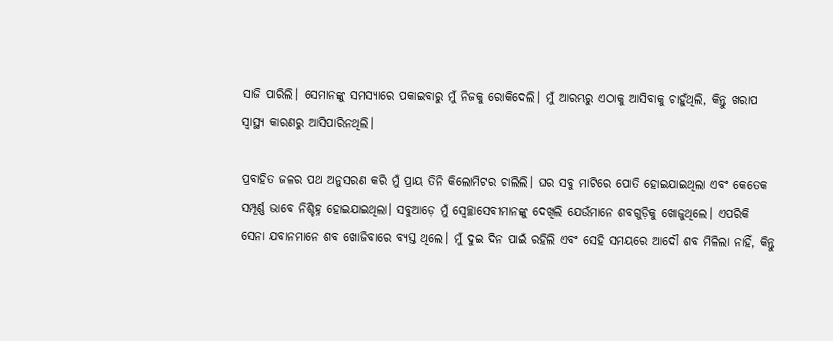ସାଜି ପାରିଲି। ସେମାନଙ୍କୁ ସମସ୍ୟାରେ ପକାଇବାରୁ ମୁଁ ନିଜକୁ ରୋକିଦେଲି। ମୁଁ ଆରମ୍ଭରୁ ଏଠାକୁ ଆସିବାକୁ ଚାହୁଁଥିଲି, କିନ୍ତୁ ଖରାପ ସ୍ୱାସ୍ଥ୍ୟ କାରଣରୁ ଆସିପାରିନଥିଲି।

ପ୍ରବାହିତ ଜଳର ପଥ ଅନୁସରଣ କରି ମୁଁ ପ୍ରାୟ ତିନି କିଲୋମିଟର ଚାଲିଲି। ଘର ସବୁ ମାଟିରେ ପୋତି ହୋଇଯାଇଥିଲା ଏବଂ କେତେକ ସମ୍ପୂର୍ଣ୍ଣ ଭାବେ ନିଶ୍ଚିହ୍ନ ହୋଇଯାଇଥିଲା। ସବୁଆଡ଼େ ମୁଁ ସ୍ୱେଚ୍ଛାସେବୀମାନଙ୍କୁ ଦେଖିଲି ଯେଉଁମାନେ ଶବଗୁଡ଼ିକୁ ଖୋଜୁଥିଲେ। ଏପରିକି ସେନା ଯବାନମାନେ ଶବ ଖୋଜିବାରେ ବ୍ୟସ୍ତ ଥିଲେ। ମୁଁ ଦୁଇ ଦିନ ପାଇଁ ରହିଲି ଏବଂ ସେହି ସମୟରେ ଆଦୌ ଶବ ମିଳିଲା ନାହିଁ, କିନ୍ତୁ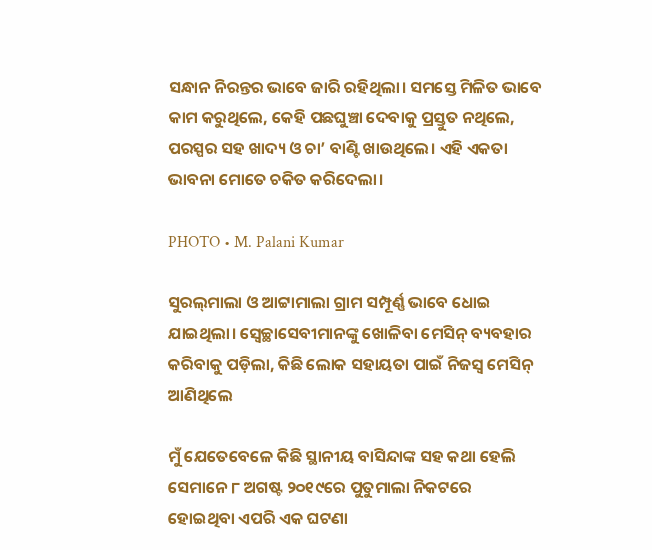ସନ୍ଧାନ ନିରନ୍ତର ଭାବେ ଜାରି ରହିଥିଲା। ସମସ୍ତେ ମିଳିତ ଭାବେ କାମ କରୁଥିଲେ, କେହି ପଛଘୁଞ୍ଚା ଦେବାକୁ ପ୍ରସ୍ତୁତ ନଥିଲେ, ପରସ୍ପର ସହ ଖାଦ୍ୟ ଓ ଚା’ ବାଣ୍ଟି ଖାଉଥିଲେ। ଏହି ଏକତା ଭାବନା ମୋତେ ଚକିତ କରିଦେଲା।

PHOTO • M. Palani Kumar

ସୁରଲ୍‌ମାଲା ଓ ଆଟ୍ଟାମାଲା ଗ୍ରାମ ସମ୍ପୂର୍ଣ୍ଣ ଭାବେ ଧୋଇ ଯାଇଥିଲା। ସ୍ୱେଚ୍ଛାସେବୀମାନଙ୍କୁ ଖୋଳିବା ମେସିନ୍‌ ବ୍ୟବହାର କରିବାକୁ ପଡ଼ିଲା, କିଛି ଲୋକ ସହାୟତା ପାଇଁ ନିଜସ୍ୱ ମେସିନ୍‌ ଆଣିଥିଲେ

ମୁଁ ଯେତେବେଳେ କିଛି ସ୍ଥାନୀୟ ବାସିନ୍ଦାଙ୍କ ସହ କଥା ହେଲି ସେମାନେ ୮ ଅଗଷ୍ଟ ୨୦୧୯ରେ ପୁତୁମାଲା ନିକଟରେ ହୋଇଥିବା ଏପରି ଏକ ଘଟଣା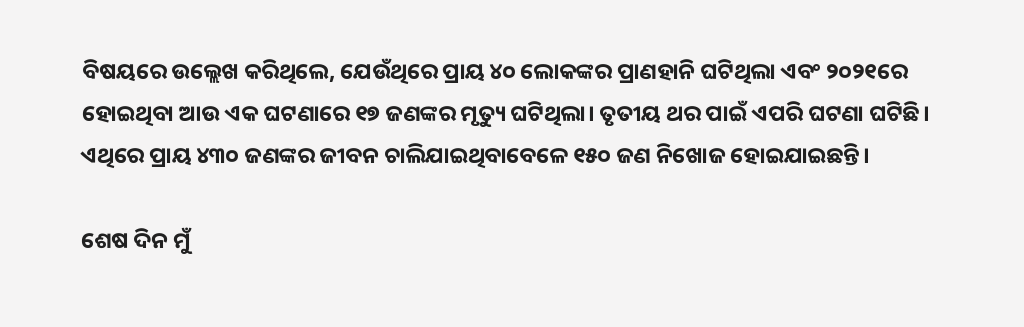ବିଷୟରେ ଉଲ୍ଲେଖ କରିଥିଲେ, ଯେଉଁଥିରେ ପ୍ରାୟ ୪୦ ଲୋକଙ୍କର ପ୍ରାଣହାନି ଘଟିଥିଲା ଏବଂ ୨୦୨୧ରେ ହୋଇଥିବା ଆଉ ଏକ ଘଟଣାରେ ୧୭ ଜଣଙ୍କର ମୃତ୍ୟୁ ଘଟିଥିଲା। ତୃତୀୟ ଥର ପାଇଁ ଏପରି ଘଟଣା ଘଟିଛି। ଏଥିରେ ପ୍ରାୟ ୪୩୦ ଜଣଙ୍କର ଜୀବନ ଚାଲିଯାଇଥିବାବେଳେ ୧୫୦ ଜଣ ନିଖୋଜ ହୋଇଯାଇଛନ୍ତି।

ଶେଷ ଦିନ ମୁଁ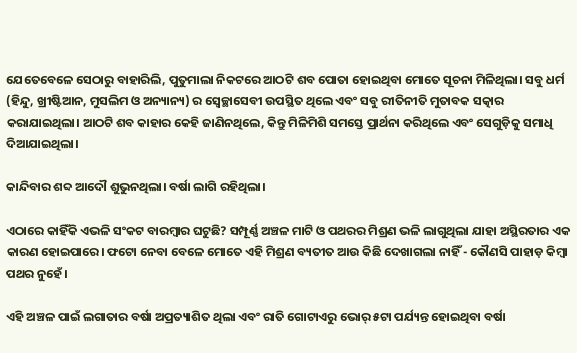ଯେତେବେଳେ ସେଠାରୁ ବାହାରିଲି, ପୁତୁମାଲା ନିକଟରେ ଆଠଟି ଶବ ପୋତା ହୋଇଥିବା ମୋତେ ସୂଚନା ମିଳିଥିଲା। ସବୁ ଧର୍ମ (ହିନ୍ଦୁ, ଖ୍ରୀଷ୍ଟିଆନ, ମୁସଲିମ ଓ ଅନ୍ୟାନ୍ୟ) ର ସ୍ୱେଚ୍ଛାସେବୀ ଉପସ୍ଥିତ ଥିଲେ ଏବଂ ସବୁ ରୀତିନୀତି ମୁତାବକ ସତ୍କାର କରାଯାଇଥିଲା। ଆଠଟି ଶବ କାହାର କେହି ଜାଣିନଥିଲେ, କିନ୍ତୁ ମିଳିମିଶି ସମସ୍ତେ ପ୍ରାର୍ଥନା କରିଥିଲେ ଏବଂ ସେଗୁଡ଼ିକୁ ସମାଧି ଦିଆଯାଇଥିଲା।

କାନ୍ଦିବାର ଶବ୍ଦ ଆଦୌ ଶୁଭୁନଥିଲା। ବର୍ଷା ଲାଗି ରହିଥିଲା।

ଏଠାରେ କାହିଁକି ଏଭଳି ସଂକଟ ବାରମ୍ବାର ଘଟୁଛି? ସମ୍ପୂର୍ଣ୍ଣ ଅଞ୍ଚଳ ମାଟି ଓ ପଥରର ମିଶ୍ରଣ ଭଳି ଲାଗୁଥିଲା ଯାହା ଅସ୍ଥିରତାର ଏକ କାରଣ ହୋଇପାରେ। ଫଟୋ ନେବା ବେଳେ ମୋତେ ଏହି ମିଶ୍ରଣ ବ୍ୟତୀତ ଆଉ କିଛି ଦେଖାଗଲା ନାହିଁ - କୌଣସି ପାହାଡ଼ କିମ୍ବା ପଥର ନୁହେଁ।

ଏହି ଅଞ୍ଚଳ ପାଇଁ ଲଗାତାର ବର୍ଷା ଅପ୍ରତ୍ୟାଶିତ ଥିଲା ଏବଂ ରାତି ଗୋଟାଏରୁ ଭୋର୍‌ ୫ଟା ପର୍ଯ୍ୟନ୍ତ ହୋଇଥିବା ବର୍ଷା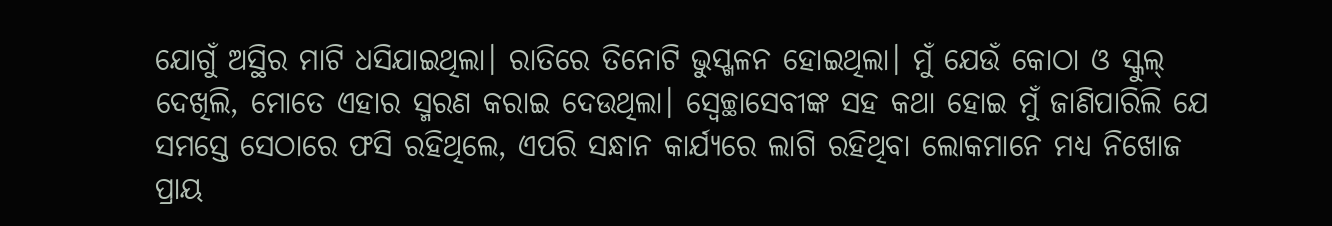ଯୋଗୁଁ ଅସ୍ଥିର ମାଟି ଧସିଯାଇଥିଲା। ରାତିରେ ତିନୋଟି ଭୁସ୍ଖଳନ ହୋଇଥିଲା। ମୁଁ ଯେଉଁ କୋଠା ଓ ସ୍କୁଲ୍‌ ଦେଖିଲି, ମୋତେ ଏହାର ସ୍ମରଣ କରାଇ ଦେଉଥିଲା। ସ୍ୱେଚ୍ଛାସେବୀଙ୍କ ସହ କଥା ହୋଇ ମୁଁ ଜାଣିପାରିଲି ଯେ ସମସ୍ତେ ସେଠାରେ ଫସି ରହିଥିଲେ, ଏପରି ସନ୍ଧାନ କାର୍ଯ୍ୟରେ ଲାଗି ରହିଥିବା ଲୋକମାନେ ମଧ୍ୟ ନିଖୋଜ ପ୍ରାୟ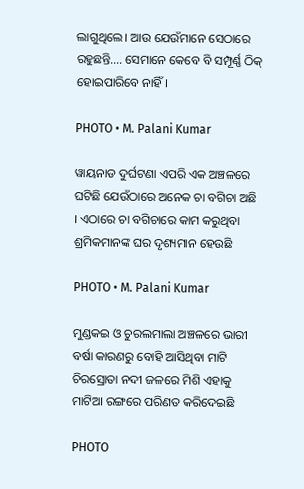ଲାଗୁଥିଲେ। ଆଉ ଯେଉଁମାନେ ସେଠାରେ ରହୁଛନ୍ତି…. ସେମାନେ କେବେ ବି ସମ୍ପୂର୍ଣ୍ଣ ଠିକ୍‌ ହୋଇପାରିବେ ନାହିଁ।

PHOTO • M. Palani Kumar

ୱାୟନାଡ ଦୁର୍ଘଟଣା ଏପରି ଏକ ଅଞ୍ଚଳରେ ଘଟିଛି ଯେଉଁଠାରେ ଅନେକ ଚା ବଗିଚା ଅଛି । ଏଠାରେ ଚା ବଗିଚାରେ କାମ କରୁଥିବା ଶ୍ରମିକମାନଙ୍କ ଘର ଦୃଶ୍ୟମାନ ହେଉଛି

PHOTO • M. Palani Kumar

ମୁଣ୍ଡକଇ ଓ ଚୁରଲମାଲା ଅଞ୍ଚଳରେ ଭାରୀ ବର୍ଷା କାରଣରୁ ବୋହି ଆସିଥିବା ମାଟି ଚିରସ୍ରୋତା ନଦୀ ଜଳରେ ମିଶି ଏହାକୁ ମାଟିଆ ରଙ୍ଗରେ ପରିଣତ କରିଦେଇଛି

PHOTO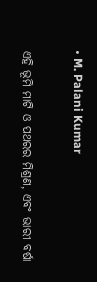• M. Palani Kumar

ଏହି ଭୂମି ମାଟି ଓ ପଥରର ମିଶ୍ରଣ, ଏବଂ ଭାରୀ ବର୍ଷା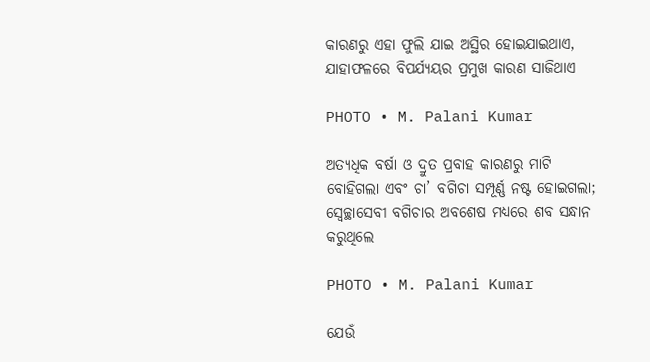କାରଣରୁ ଏହା ଫୁଲି ଯାଇ ଅସ୍ଥିର ହୋଇଯାଇଥାଏ, ଯାହାଫଳରେ ବିପର୍ଯ୍ୟୟର ପ୍ରମୁଖ କାରଣ ସାଜିଥାଏ

PHOTO • M. Palani Kumar

ଅତ୍ୟଧିକ ବର୍ଷା ଓ ଦ୍ରୁତ ପ୍ରବାହ କାରଣରୁ ମାଟି ବୋହିଗଲା ଏବଂ ଚା’ ବଗିଚା ସମ୍ପୂର୍ଣ୍ଣ ନଷ୍ଟ ହୋଇଗଲା; ସ୍ୱେଚ୍ଛାସେବୀ ବଗିଚାର ଅବଶେଷ ମଧ୍ୟରେ ଶବ ସନ୍ଧାନ କରୁଥିଲେ

PHOTO • M. Palani Kumar

ଯେଉଁ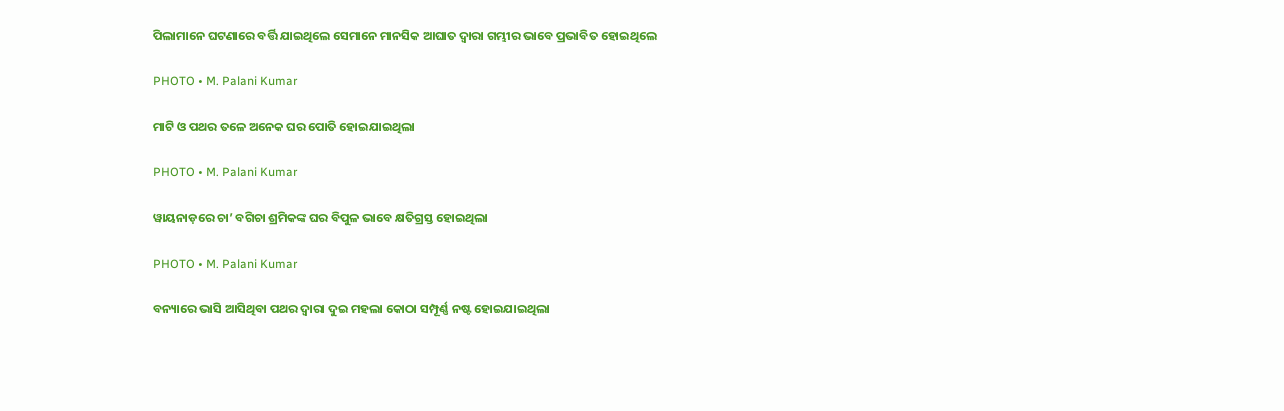ପିଲାମାନେ ଘଟଣାରେ ବର୍ତ୍ତି ଯାଇଥିଲେ ସେମାନେ ମାନସିକ ଆଘାତ ଦ୍ୱାରା ଗମ୍ଭୀର ଭାବେ ପ୍ରଭାବିତ ହୋଇଥିଲେ

PHOTO • M. Palani Kumar

ମାଟି ଓ ପଥର ତଳେ ଅନେକ ଘର ପୋତି ହୋଇଯାଇଥିଲା

PHOTO • M. Palani Kumar

ୱାୟନାଡ଼ରେ ଚା’ ବଗିଚା ଶ୍ରମିକଙ୍କ ଘର ବିପୁଳ ଭାବେ କ୍ଷତିଗ୍ରସ୍ତ ହୋଇଥିଲା

PHOTO • M. Palani Kumar

ବନ୍ୟାରେ ଭାସି ଆସିଥିବା ପଥର ଦ୍ୱାରା ଦୁଇ ମହଲା କୋଠା ସମ୍ପୂର୍ଣ୍ଣ ନଷ୍ଟ ହୋଇଯାଇଥିଲା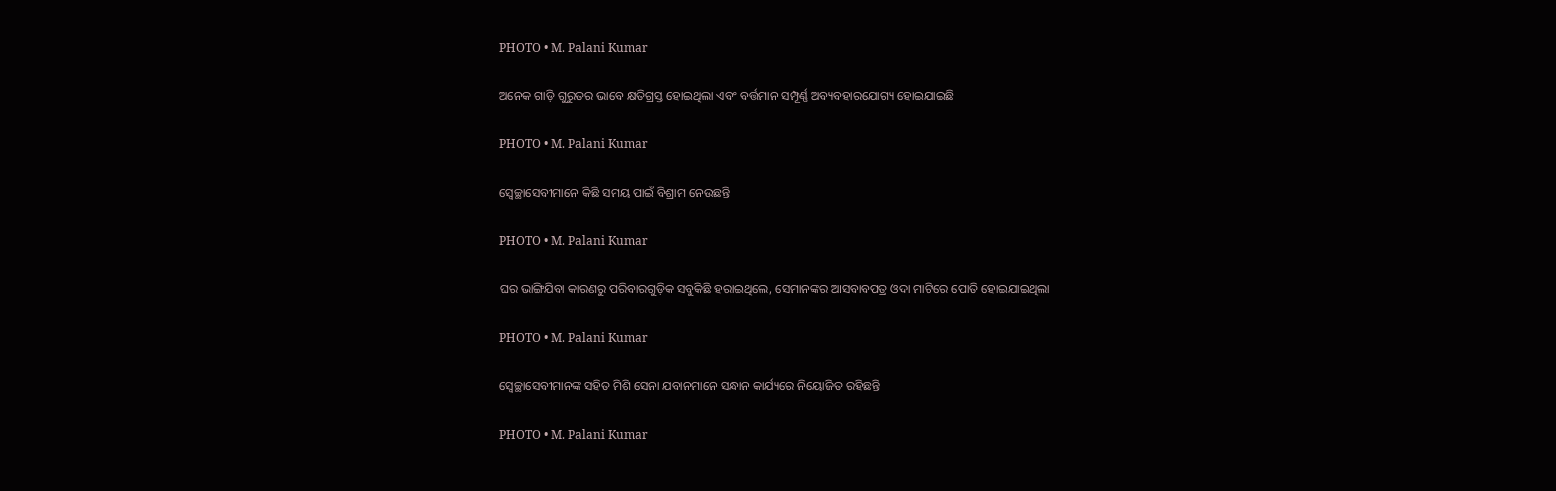PHOTO • M. Palani Kumar

ଅନେକ ଗାଡ଼ି ଗୁରୁତର ଭାବେ କ୍ଷତିଗ୍ରସ୍ତ ହୋଇଥିଲା ଏବଂ ବର୍ତ୍ତମାନ ସମ୍ପୂର୍ଣ୍ଣ ଅବ୍ୟବହାରଯୋଗ୍ୟ ହୋଇଯାଇଛି

PHOTO • M. Palani Kumar

ସ୍ୱେଚ୍ଛାସେବୀମାନେ କିଛି ସମୟ ପାଇଁ ବିଶ୍ରାମ ନେଉଛନ୍ତି

PHOTO • M. Palani Kumar

ଘର ଭାଙ୍ଗିଯିବା କାରଣରୁ ପରିବାରଗୁଡ଼ିକ ସବୁକିଛି ହରାଇଥିଲେ, ସେମାନଙ୍କର ଆସବାବପତ୍ର ଓଦା ମାଟିରେ ପୋତି ହୋଇଯାଇଥିଲା

PHOTO • M. Palani Kumar

ସ୍ୱେଚ୍ଛାସେବୀମାନଙ୍କ ସହିତ ମିଶି ସେନା ଯବାନମାନେ ସନ୍ଧାନ କାର୍ଯ୍ୟରେ ନିୟୋଜିତ ରହିଛନ୍ତି

PHOTO • M. Palani Kumar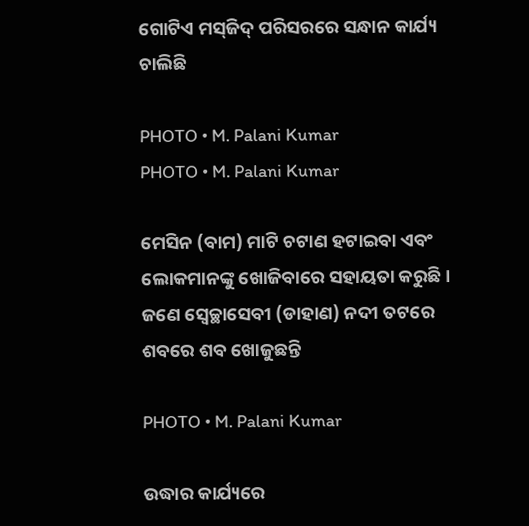ଗୋଟିଏ ମସ୍‌ଜିଦ୍‌ ପରିସରରେ ସନ୍ଧାନ କାର୍ଯ୍ୟ ଚାଲିଛି

PHOTO • M. Palani Kumar
PHOTO • M. Palani Kumar

ମେସିନ (ବାମ) ମାଟି ଚଟାଣ ହଟାଇବା ଏବଂ ଲୋକମାନଙ୍କୁ ଖୋଜିବାରେ ସହାୟତା କରୁଛି। ଜଣେ ସ୍ୱେଚ୍ଛାସେବୀ (ଡାହାଣ) ନଦୀ ତଟରେ ଶବରେ ଶବ ଖୋଜୁଛନ୍ତି

PHOTO • M. Palani Kumar

ଉଦ୍ଧାର କାର୍ଯ୍ୟରେ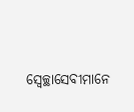ସ୍ୱେଚ୍ଛାସେବୀମାନେ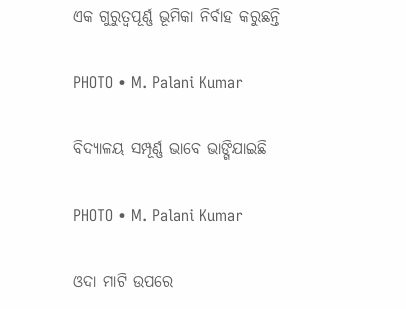ଏକ ଗୁରୁତ୍ୱପୂର୍ଣ୍ଣ ଭୂମିକା ନିର୍ବାହ କରୁଛନ୍ତି

PHOTO • M. Palani Kumar

ବିଦ୍ୟାଳୟ ସମ୍ପୂର୍ଣ୍ଣ ଭାବେ ଭାଙ୍ଗିଯାଇଛି

PHOTO • M. Palani Kumar

ଓଦା ମାଟି ଉପରେ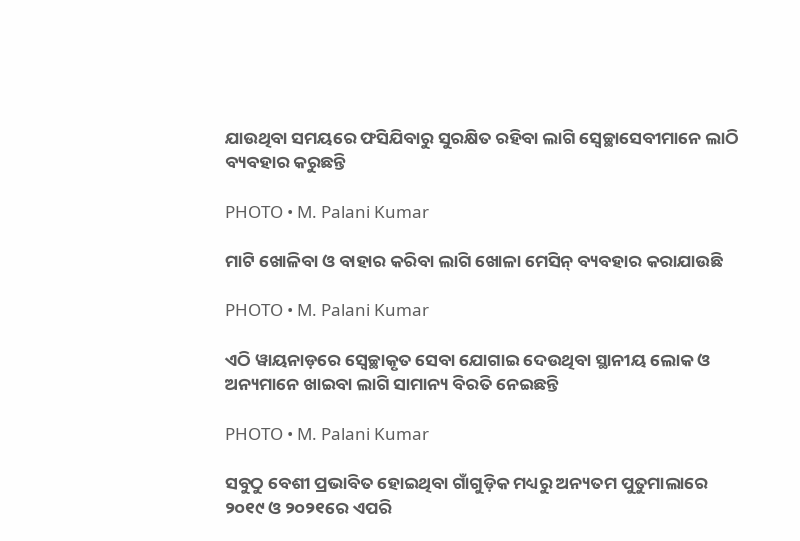ଯାଉଥିବା ସମୟରେ ଫସିଯିବାରୁ ସୁରକ୍ଷିତ ରହିବା ଲାଗି ସ୍ୱେଚ୍ଛାସେବୀମାନେ ଲାଠି ବ୍ୟବହାର କରୁଛନ୍ତି

PHOTO • M. Palani Kumar

ମାଟି ଖୋଳିବା ଓ ବାହାର କରିବା ଲାଗି ଖୋଳା ମେସିନ୍‌ ବ୍ୟବହାର କରାଯାଉଛି

PHOTO • M. Palani Kumar

ଏଠି ୱାୟନାଡ଼ରେ ସ୍ୱେଚ୍ଛାକୃତ ସେବା ଯୋଗାଇ ଦେଉଥିବା ସ୍ଥାନୀୟ ଲୋକ ଓ ଅନ୍ୟମାନେ ଖାଇବା ଲାଗି ସାମାନ୍ୟ ବିରତି ନେଇଛନ୍ତି

PHOTO • M. Palani Kumar

ସବୁଠୁ ବେଶୀ ପ୍ରଭାବିତ ହୋଇଥିବା ଗାଁଗୁଡ଼ିକ ମଧ୍ୟରୁ ଅନ୍ୟତମ ପୁତୁମାଲାରେ ୨୦୧୯ ଓ ୨୦୨୧ରେ ଏପରି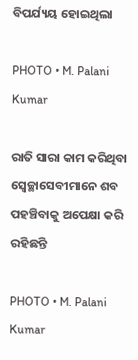ବିପର୍ଯ୍ୟୟ ହୋଇଥିଲା

PHOTO • M. Palani Kumar

ରାତି ସାରା କାମ କରିଥିବା ସ୍ୱେଚ୍ଛାସେବୀମାନେ ଶବ ପହଞ୍ଚିବାକୁ ଅପେକ୍ଷା କରି ରହିଛନ୍ତି

PHOTO • M. Palani Kumar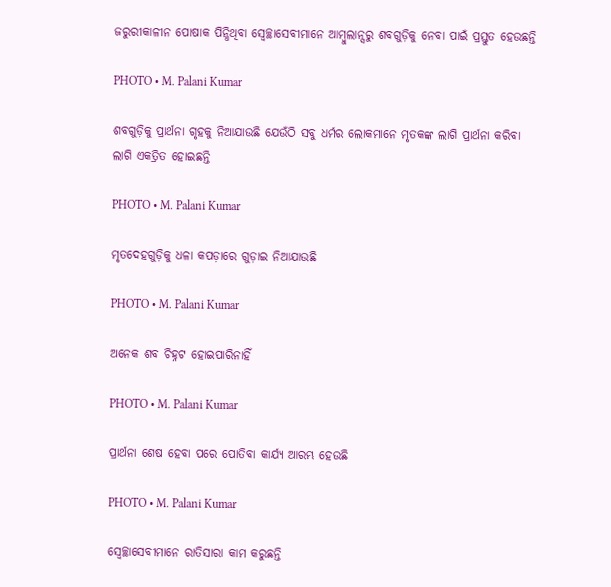ଜରୁରୀକାଳୀନ ପୋଷାକ ପିନ୍ଧିଥିବା ସ୍ୱେଚ୍ଛାସେବୀମାନେ ଆମ୍ବୁଲାନ୍ସରୁ ଶବଗୁଡ଼ିକୁ ନେବା ପାଇଁ ପ୍ରସ୍ତୁତ ହେଉଛନ୍ତି

PHOTO • M. Palani Kumar

ଶବଗୁଡ଼ିକୁ ପ୍ରାର୍ଥନା ଗୃହକୁ ନିଆଯାଉଛି ଯେଉଁଠି ସବୁ ଧର୍ମର ଲୋକମାନେ ମୃତକଙ୍କ ଲାଗି ପ୍ରାର୍ଥନା କରିବା ଲାଗି ଏକତ୍ରିତ ହୋଇଛନ୍ତି

PHOTO • M. Palani Kumar

ମୃତଦେହଗୁଡ଼ିକୁ ଧଳା କପଡ଼ାରେ ଗୁଡ଼ାଇ ନିଆଯାଉଛି

PHOTO • M. Palani Kumar

ଅନେକ ଶବ ଚିହ୍ନଟ ହୋଇପାରିନାହିଁ

PHOTO • M. Palani Kumar

ପ୍ରାର୍ଥନା ଶେଷ ହେବା ପରେ ପୋତିବା କାର୍ଯ୍ୟ ଆରମ୍ଭ ହେଉଛି

PHOTO • M. Palani Kumar

ସ୍ୱେଚ୍ଛାସେବୀମାନେ ରାତିସାରା କାମ କରୁଛନ୍ତି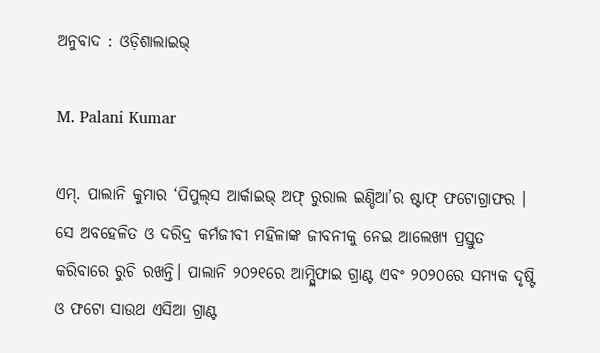ଅନୁବାଦ : ଓଡ଼ିଶାଲାଇଭ୍‍

M. Palani Kumar

ଏମ୍‌. ପାଲାନି କୁମାର ‘ପିପୁଲ୍‌ସ ଆର୍କାଇଭ୍‌ ଅଫ୍‌ ରୁରାଲ ଇଣ୍ଡିଆ’ର ଷ୍ଟାଫ୍‌ ଫଟୋଗ୍ରାଫର । ସେ ଅବହେଳିତ ଓ ଦରିଦ୍ର କର୍ମଜୀବୀ ମହିଳାଙ୍କ ଜୀବନୀକୁ ନେଇ ଆଲେଖ୍ୟ ପ୍ରସ୍ତୁତ କରିବାରେ ରୁଚି ରଖନ୍ତି। ପାଲାନି ୨୦୨୧ରେ ଆମ୍ପ୍ଲିଫାଇ ଗ୍ରାଣ୍ଟ ଏବଂ ୨୦୨୦ରେ ସମ୍ୟକ ଦୃଷ୍ଟି ଓ ଫଟୋ ସାଉଥ ଏସିଆ ଗ୍ରାଣ୍ଟ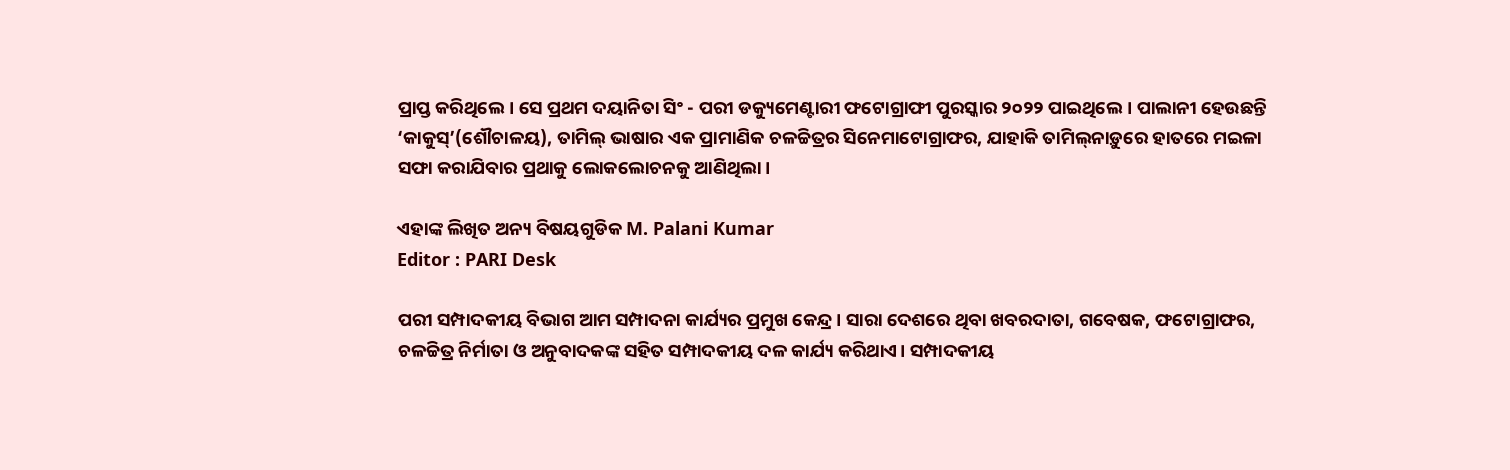ପ୍ରାପ୍ତ କରିଥିଲେ। ସେ ପ୍ରଥମ ଦୟାନିତା ସିଂ - ପରୀ ଡକ୍ୟୁମେଣ୍ଟାରୀ ଫଟୋଗ୍ରାଫୀ ପୁରସ୍କାର ୨୦୨୨ ପାଇଥିଲେ। ପାଲାନୀ ହେଉଛନ୍ତି ‘କାକୁସ୍‌’(ଶୌଚାଳୟ), ତାମିଲ୍ ଭାଷାର ଏକ ପ୍ରାମାଣିକ ଚଳଚ୍ଚିତ୍ରର ସିନେମାଟୋଗ୍ରାଫର, ଯାହାକି ତାମିଲ୍‌ନାଡ଼ୁରେ ହାତରେ ମଇଳା ସଫା କରାଯିବାର ପ୍ରଥାକୁ ଲୋକଲୋଚନକୁ ଆଣିଥିଲା।

ଏହାଙ୍କ ଲିଖିତ ଅନ୍ୟ ବିଷୟଗୁଡିକ M. Palani Kumar
Editor : PARI Desk

ପରୀ ସମ୍ପାଦକୀୟ ବିଭାଗ ଆମ ସମ୍ପାଦନା କାର୍ଯ୍ୟର ପ୍ରମୁଖ କେନ୍ଦ୍ର। ସାରା ଦେଶରେ ଥିବା ଖବରଦାତା, ଗବେଷକ, ଫଟୋଗ୍ରାଫର, ଚଳଚ୍ଚିତ୍ର ନିର୍ମାତା ଓ ଅନୁବାଦକଙ୍କ ସହିତ ସମ୍ପାଦକୀୟ ଦଳ କାର୍ଯ୍ୟ କରିଥାଏ। ସମ୍ପାଦକୀୟ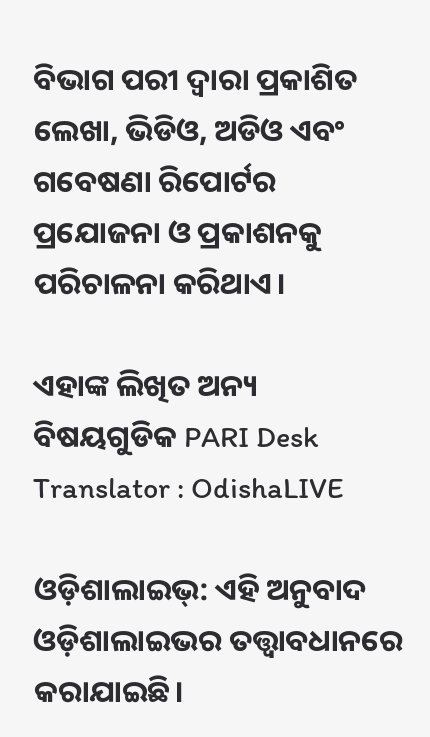ବିଭାଗ ପରୀ ଦ୍ୱାରା ପ୍ରକାଶିତ ଲେଖା, ଭିଡିଓ, ଅଡିଓ ଏବଂ ଗବେଷଣା ରିପୋର୍ଟର ପ୍ରଯୋଜନା ଓ ପ୍ରକାଶନକୁ ପରିଚାଳନା କରିଥାଏ।

ଏହାଙ୍କ ଲିଖିତ ଅନ୍ୟ ବିଷୟଗୁଡିକ PARI Desk
Translator : OdishaLIVE

ଓଡ଼ିଶାଲାଇଭ୍: ଏହି ଅନୁବାଦ ଓଡ଼ିଶାଲାଇଭର ତତ୍ତ୍ୱାବଧାନରେ କରାଯାଇଛି।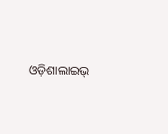ଓଡ଼ିଶାଲାଇଭ୍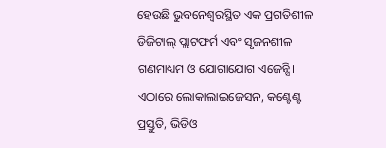ହେଉଛି ଭୁବନେଶ୍ୱରସ୍ଥିତ ଏକ ପ୍ରଗତିଶୀଳ ଡିଜିଟାଲ୍ ପ୍ଲାଟଫର୍ମ ଏବଂ ସୃଜନଶୀଳ ଗଣମାଧ୍ୟମ ଓ ଯୋଗାଯୋଗ ଏଜେନ୍ସି। ଏଠାରେ ଲୋକାଲାଇଜେସନ, କଣ୍ଟେଣ୍ଟ ପ୍ରସ୍ତୁତି, ଭିଡିଓ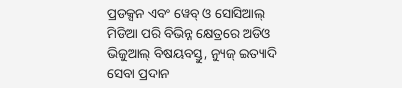ପ୍ରଡକ୍ସନ ଏବଂ ୱେବ୍ ଓ ସୋସିଆଲ୍ ମିଡିଆ ପରି ବିଭିନ୍ନ କ୍ଷେତ୍ରରେ ଅଡିଓ ଭିଜୁଆଲ୍‌ ବିଷୟବସ୍ତୁ, ନ୍ୟୁଜ୍ ଇତ୍ୟାଦି ସେବା ପ୍ରଦାନ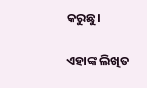କରୁଛୁ।

ଏହାଙ୍କ ଲିଖିତ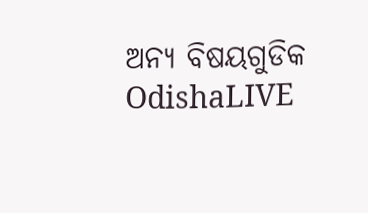ଅନ୍ୟ ବିଷୟଗୁଡିକ OdishaLIVE